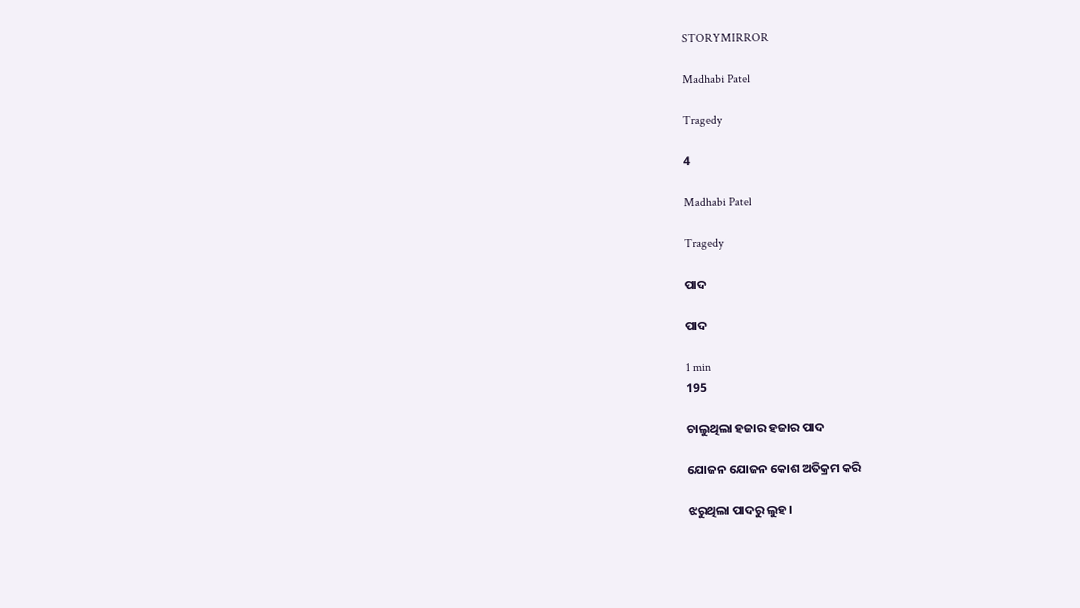STORYMIRROR

Madhabi Patel

Tragedy

4

Madhabi Patel

Tragedy

ପାଦ

ପାଦ

1 min
195

ଚାଲୁଥିଲା ହଜାର ହଜାର ପାଦ

ଯୋଜନ ଯୋଜନ କୋଶ ଅତିକ୍ରମ କରି

ଝରୁଥିଲା ପାଦରୁ ଲୁହ।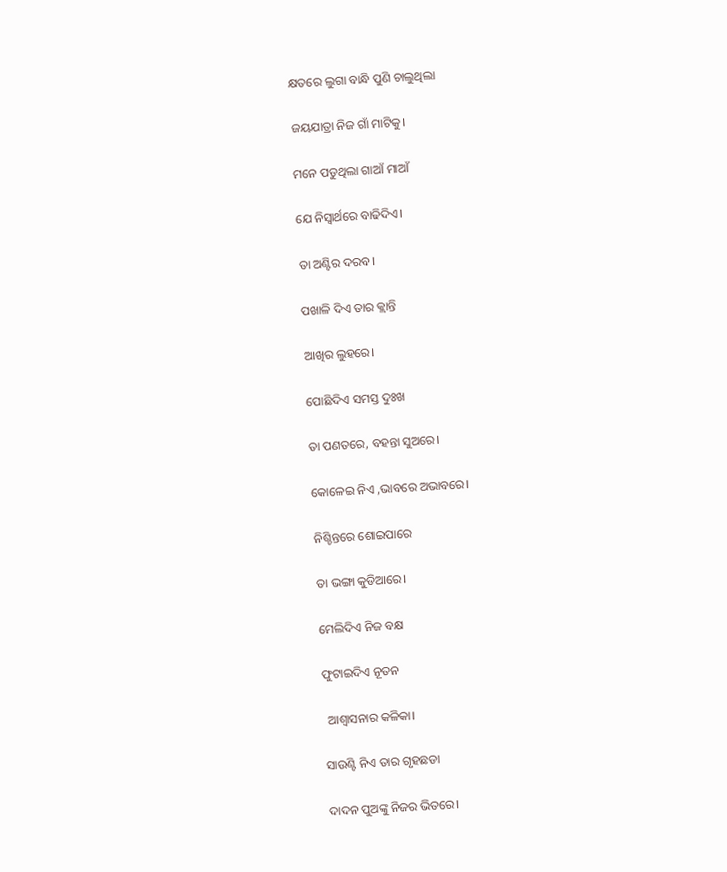କ୍ଷତରେ ଲୁଗା ବାନ୍ଧି ପୁଣି ଚାଲୁଥିଲା

ଜୟଯାତ୍ରା ନିଜ ଗାଁ ମାଟିକୁ।

ମନେ ପଡୁଥିଲା ଗାଆଁ ମାଆଁ

ଯେ ନିସ୍ବାର୍ଥରେ ବାଢିଦିଏ।

ତା ଅଣ୍ଟିର ଦରବ।

ପଖାଳି ଦିଏ ତାର କ୍ଲାନ୍ତି

ଆଖିର ଲୁହରେ।

ପୋଛିଦିଏ ସମସ୍ତ ଦୁଃଖ

ତା ପଣତରେ, ବହନ୍ତା ସୁଅରେ।

କୋଳେଇ ନିଏ ,ଭାବରେ ଅଭାବରେ।

ନିଶ୍ଚିନ୍ତରେ ଶୋଇପାରେ

ତା ଭଙ୍ଗା କୁଡିଆରେ।

ମେଲିଦିଏ ନିଜ ବକ୍ଷ

ଫୁଟାଇଦିଏ ନୂତନ

 ଆଶ୍ବାସନାର କଳିକା।

ସାଉଣ୍ଟି ନିଏ ତାର ଗୃହଛଡା

ଦାଦନ ପୁଅଙ୍କୁ ନିଜର ଭିତରେ।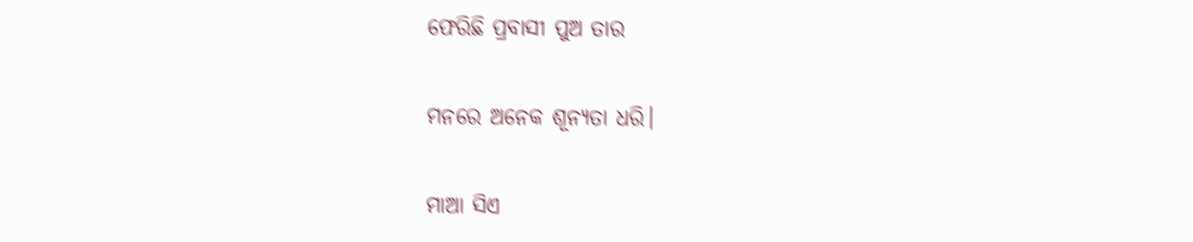ଫେରିଛି ପ୍ରବାସୀ ପୁଅ ତାର

ମନରେ ଅନେକ ଶୂନ୍ୟତା ଧରି।

ମାଆ ସିଏ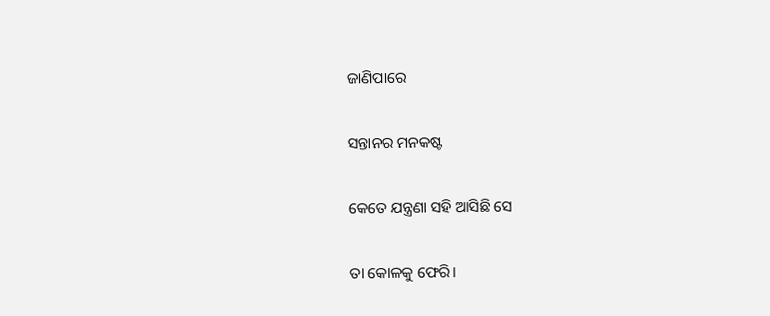ଜାଣିପାରେ

ସନ୍ତାନର ମନକଷ୍ଟ

କେତେ ଯନ୍ତ୍ରଣା ସହି ଆସିଛି ସେ

ତା କୋଳକୁ ଫେରି।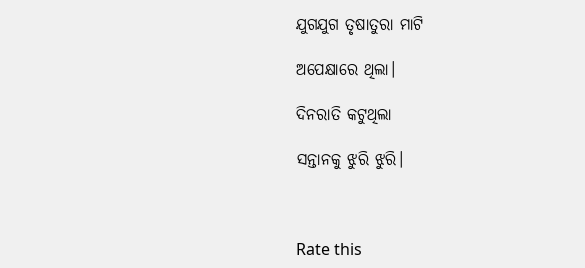ଯୁଗଯୁଗ ତୃଷାତୁରା ମାଟି

ଅପେକ୍ଷାରେ ଥିଲା।

ଦିନରାତି କଟୁଥିଲା

ସନ୍ତାନକୁ ଝୁରି ଝୁରି।



Rate this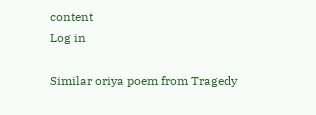content
Log in

Similar oriya poem from Tragedy